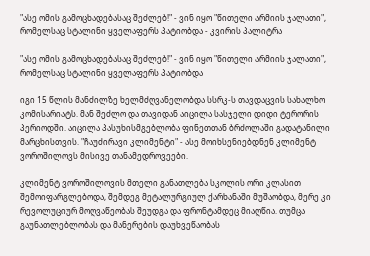"ასე ომის გამოცხადებასაც შეძლებ!" - ვინ იყო "წითელი არმიის ჯალათი", რომელსაც სტალინი ყველაფერს პატიობდა - კვირის პალიტრა

"ასე ომის გამოცხადებასაც შეძლებ!" - ვინ იყო "წითელი არმიის ჯალათი", რომელსაც სტალინი ყველაფერს პატიობდა

იგი 15 წლის მანძილზე ხელმძღვანელობდა სსრკ-ს თავდაცვის სახალხო კომისარიატს. მან შეძლო და თავიდან აიცილა სასჯელი დიდი ტერორის პერიოდში. აიცილა პასუხისმგებლობა ფინეთთან ბრძოლაში გადატანილი მარცხისთვის. "ჩაუძირავი კლიმენტი" - ასე მოიხსენიებდნენ კლიმენტ ვოროშილოვს მისივე თანამედროვეები.

კლიმენტ ვოროშილოვის მთელი განათლება სკოლის ორი კლასით შემოიფარგლებოდა, შემდეგ მეტალურგიულ ქარხანაში მუშაობდა, მერე კი რევოლუციურ მოღვაწეობას შეუდგა და ფრონტამდეც მიაღწია. თუმცა გაუნათლებლობას და მანერების დაუხვეწაობას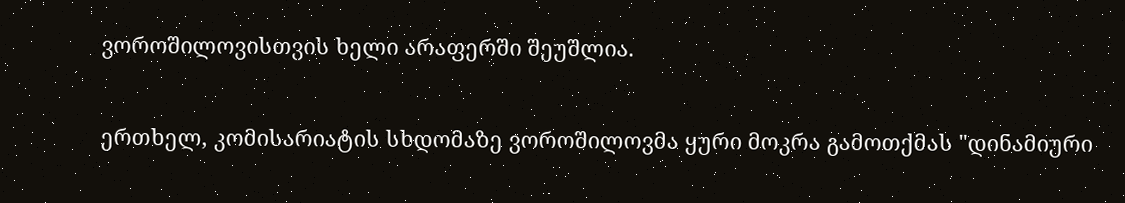ვოროშილოვისთვის ხელი არაფერში შეუშლია.

ერთხელ, კომისარიატის სხდომაზე ვოროშილოვმა ყური მოკრა გამოთქმას "დინამიური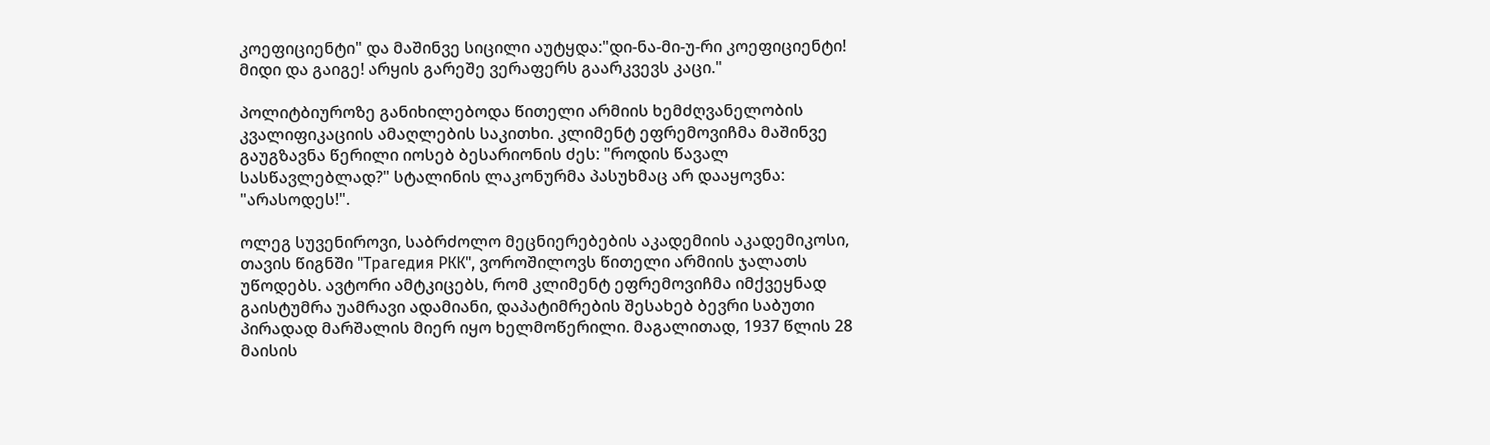კოეფიციენტი" და მაშინვე სიცილი აუტყდა:"დი-ნა-მი-უ-რი კოეფიციენტი! მიდი და გაიგე! არყის გარეშე ვერაფერს გაარკვევს კაცი."

პოლიტბიუროზე განიხილებოდა წითელი არმიის ხემძღვანელობის კვალიფიკაციის ამაღლების საკითხი. კლიმენტ ეფრემოვიჩმა მაშინვე გაუგზავნა წერილი იოსებ ბესარიონის ძეს: "როდის წავალ სასწავლებლად?" სტალინის ლაკონურმა პასუხმაც არ დააყოვნა: "არასოდეს!".

ოლეგ სუვენიროვი, საბრძოლო მეცნიერებების აკადემიის აკადემიკოსი, თავის წიგნში "Трагедия РКК", ვოროშილოვს წითელი არმიის ჯალათს უწოდებს. ავტორი ამტკიცებს, რომ კლიმენტ ეფრემოვიჩმა იმქვეყნად გაისტუმრა უამრავი ადამიანი, დაპატიმრების შესახებ ბევრი საბუთი პირადად მარშალის მიერ იყო ხელმოწერილი. მაგალითად, 1937 წლის 28 მაისის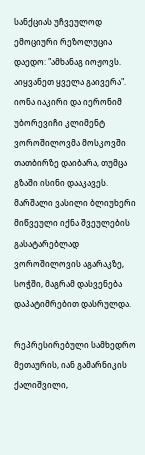სანქციას უჩვეულოდ ემოციური რეზოლუცია დაედო: "ამხანაგ იოჟოვს. აიყვანეთ ყველა გაივერა". იონა იაკირი და იერონიმ უბორევიჩი კლიმენტ ვოროშილოვმა მოსკოვში თათბირზე დაიბარა, თუმცა გზაში ისინი დააკავეს. მარშალი ვასილი ბლიუხერი მიწვეული იქნა შვეულების გასატარებლად ვოროშილოვის აგარაკზე, სოჭში, მაგრამ დასვენება დაპატიმრებით დასრულდა.

რეპრესირებული სამხედრო მეთაურის, იან გამარნიკის ქალიშვილი,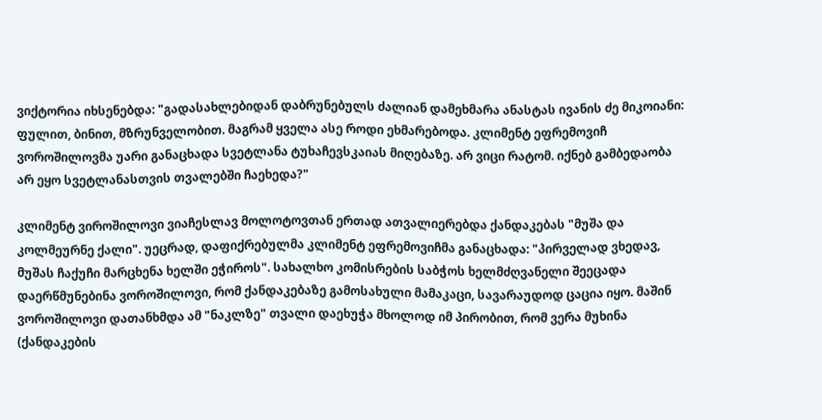ვიქტორია იხსენებდა: "გადასახლებიდან დაბრუნებულს ძალიან დამეხმარა ანასტას ივანის ძე მიკოიანი: ფულით, ბინით, მზრუნველობით. მაგრამ ყველა ასე როდი ეხმარებოდა. კლიმენტ ეფრემოვიჩ ვოროშილოვმა უარი განაცხადა სვეტლანა ტუხაჩევსკაიას მიღებაზე. არ ვიცი რატომ. იქნებ გამბედაობა არ ეყო სვეტლანასთვის თვალებში ჩაეხედა?"

კლიმენტ ვიროშილოვი ვიაჩესლავ მოლოტოვთან ერთად ათვალიერებდა ქანდაკებას "მუშა და კოლმეურნე ქალი". უეცრად, დაფიქრებულმა კლიმენტ ეფრემოვიჩმა განაცხადა: "პირველად ვხედავ, მუშას ჩაქუჩი მარცხენა ხელში ეჭიროს". სახალხო კომისრების საბჭოს ხელმძღვანელი შეეცადა დაერწმუნებინა ვოროშილოვი, რომ ქანდაკებაზე გამოსახული მამაკაცი, სავარაუდოდ ცაცია იყო. მაშინ ვოროშილოვი დათანხმდა ამ "ნაკლზე" თვალი დაეხუჭა მხოლოდ იმ პირობით, რომ ვერა მუხინა (ქანდაკების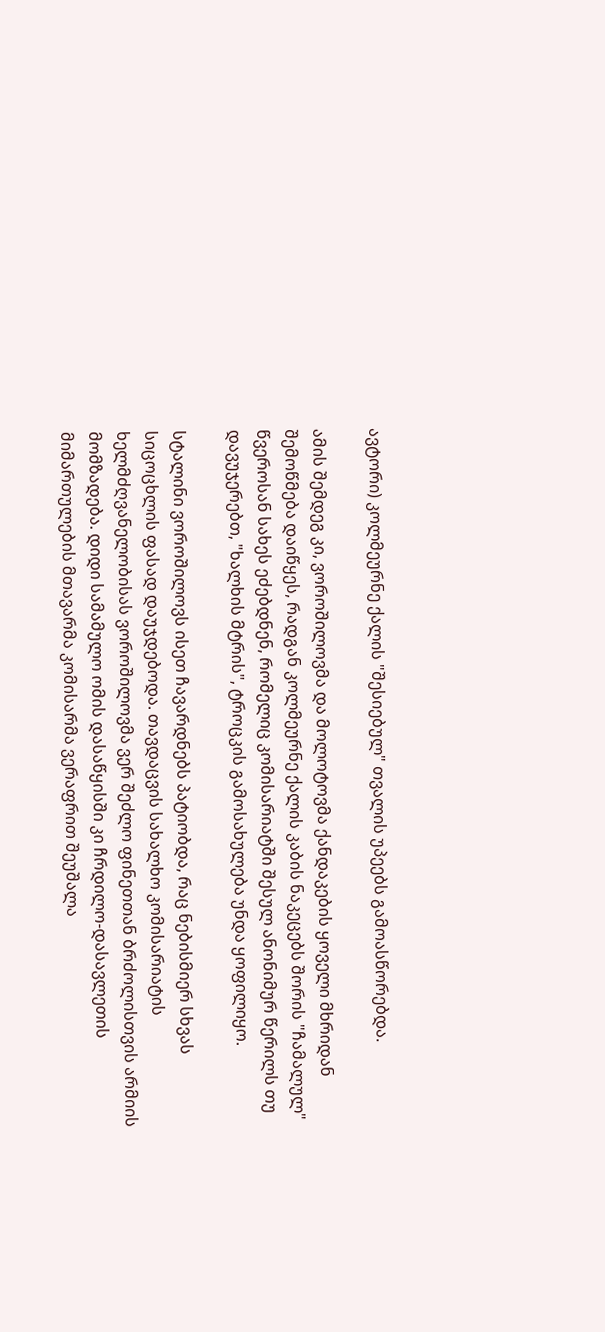ავტორი) კოლმეურნე ქალის "შესიებულ" თვალის უპეებს გამოასწორებდა.

ამის შემდეგ კი, ვოროშილოვმა და მოლოტოვმა ქანდაკების ყოველი მხრიდან შემოწმება დაიწყეს, რადგან კოლმეურნე ქალის კაბის ნაკეცებს შორის "ჩამალულ" წვეროსან სახეს ეძებდნენ, რომელიც კომისარიატში შესულ ანონიმურ წერილს თუ დავუჯერებთ, "ხალხის მტრის", ტროცკის გამოსახულება უნდა ყოფილიყო.

სტალინი ვოროშილოვს ისეთ ჩავარდნებს პატიობდა, რაც ნებისმიერ სხვას სიცოცხლის ფასად დაუჯდებოდა. თავდაცვის სახალხო კომისარიატის ხელმძღვანელობისას ვოროშილოვმა ვერ შეძლო ფინეთთან ბრძოლისთვის არმიის მომზადება. დიდი სამამულო ომის დასაწყისში კი ჩრდილო-დასავლეთის მიმართულების მთავარმა კომისარმა ვერაფრით შეუშალა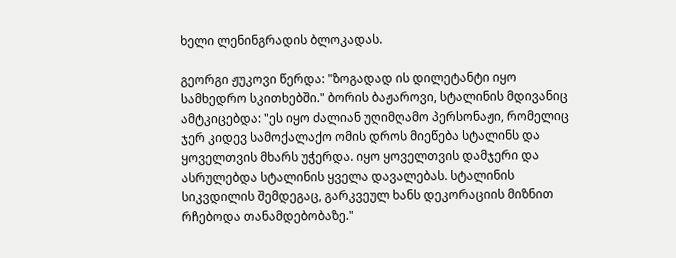ხელი ლენინგრადის ბლოკადას.

გეორგი ჟუკოვი წერდა: "ზოგადად ის დილეტანტი იყო სამხედრო სკითხებში." ბორის ბაჟაროვი, სტალინის მდივანიც ამტკიცებდა: "ეს იყო ძალიან უღიმღამო პერსონაჟი, რომელიც ჯერ კიდევ სამოქალაქო ომის დროს მიეწება სტალინს და ყოველთვის მხარს უჭერდა. იყო ყოველთვის დამჯერი და ასრულებდა სტალინის ყველა დავალებას. სტალინის სიკვდილის შემდეგაც, გარკვეულ ხანს დეკორაციის მიზნით რჩებოდა თანამდებობაზე."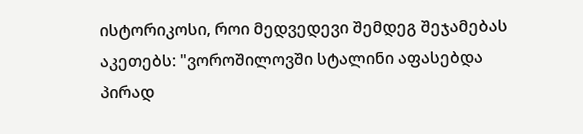ისტორიკოსი, როი მედვედევი შემდეგ შეჯამებას აკეთებს: "ვოროშილოვში სტალინი აფასებდა პირად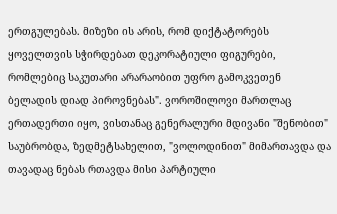ერთგულებას. მიზეზი ის არის, რომ დიქტატორებს ყოველთვის სჭირდებათ დეკორატიული ფიგურები, რომლებიც საკუთარი არარაობით უფრო გამოკვეთენ ბელადის დიად პიროვნებას". ვოროშილოვი მართლაც ერთადერთი იყო, ვისთანაც გენერალური მდივანი "შენობით" საუბრობდა, ზედმეტსახელით, "ვოლოდინით" მიმართავდა და თავადაც ნებას რთავდა მისი პარტიული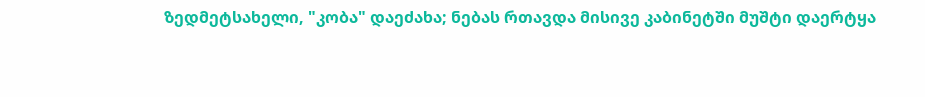ზედმეტსახელი, "კობა" დაეძახა; ნებას რთავდა მისივე კაბინეტში მუშტი დაერტყა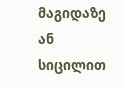მაგიდაზე ან სიცილით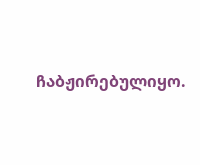ჩაბჟირებულიყო.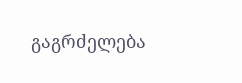გაგრძელება